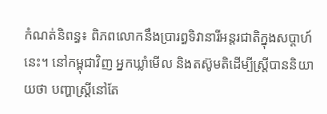កំណត់និពន្ធ៖ ពិភពលោកនឹងប្រារព្ធទិវានារីអន្តរជាតិក្នុងសប្ដាហ៍នេះ។ នៅកម្ពុជាវិញ អ្នកឃ្លាំមើល និងតស៊ូមតិដើម្បីស្ត្រីបាននិយាយថា បញ្ហាស្ត្រីនៅតែ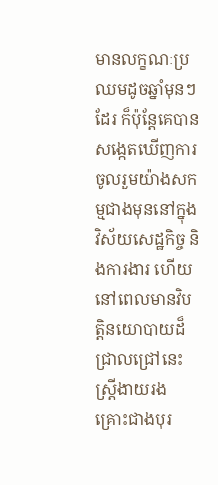មានលក្ខណៈប្រឈមដូចឆ្នាំមុនៗដែរ ក៏ប៉ុន្តែគេបានសង្កេតឃើញការចូលរួមយ៉ាងសកម្មជាងមុននៅក្នុងវិស័យសេដ្ឋកិច្ច និងការងារ ហើយនៅពេលមានវិបត្តិនយោបាយដ៏ជ្រាលជ្រៅនេះ ស្ត្រីងាយរងគ្រោះជាងបុរ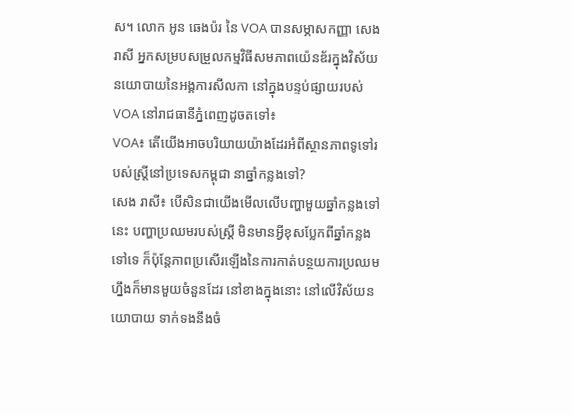ស។ លោក អូន ឆេងប៉រ នៃ VOA បានសម្ភាសកញ្ញា សេង រាសី អ្នកសម្របសម្រួលកម្មវិធីសមភាពយ៉េនឌ័រក្នុងវិស័យនយោបាយនៃអង្គការសីលកា នៅក្នុងបន្ទប់ផ្សាយរបស់ VOA នៅរាជធានីភ្នំពេញដូចតទៅ៖
VOA៖ តើយើងអាចបរិយាយយ៉ាងដែរអំពីស្ថានភាពទូទៅរបស់ស្រ្តីនៅប្រទេសកម្ពុជា នាឆ្នាំកន្លងទៅ?
សេង រាសី៖ បើសិនជាយើងមើលលើបញ្ហាមួយឆ្នាំកន្លងទៅនេះ បញ្ហាប្រឈមរបស់ស្ត្រី មិនមានអ្វីខុសប្លែកពីឆ្នាំកន្លងទៅទេ ក៏ប៉ុន្តែភាពប្រសើរឡើងនៃការកាត់បន្ថយការប្រឈមហ្នឹងក៏មានមួយចំនួនដែរ នៅខាងក្នុងនោះ នៅលើវិស័យនយោបាយ ទាក់ទងនឹងចំ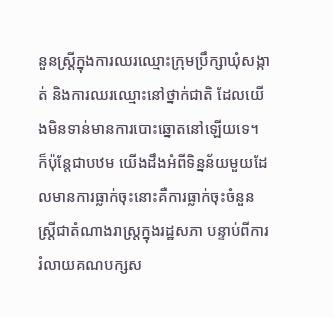នួនស្ត្រីក្នុងការឈរឈ្មោះក្រុមប្រឹក្សាឃុំសង្កាត់ និងការឈរឈ្មោះនៅថ្នាក់ជាតិ ដែលយើងមិនទាន់មានការបោះឆ្នោតនៅឡើយទេ។ ក៏ប៉ុន្តែជាបឋម យើងដឹងអំពីទិន្នន័យមួយដែលមានការធ្លាក់ចុះនោះគឺការធ្លាក់ចុះចំនួនស្ត្រីជាតំណាងរាស្ត្រក្នុងរដ្ឋសភា បន្ទាប់ពីការរំលាយគណបក្សស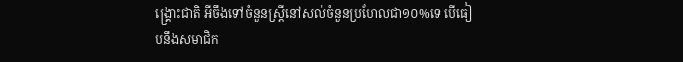ង្គ្រោះជាតិ អីចឹងទៅចំនួនស្ត្រីនៅសល់ចំនួនប្រហែលជា១០%ទេ បើធៀបនឹងសមាជិក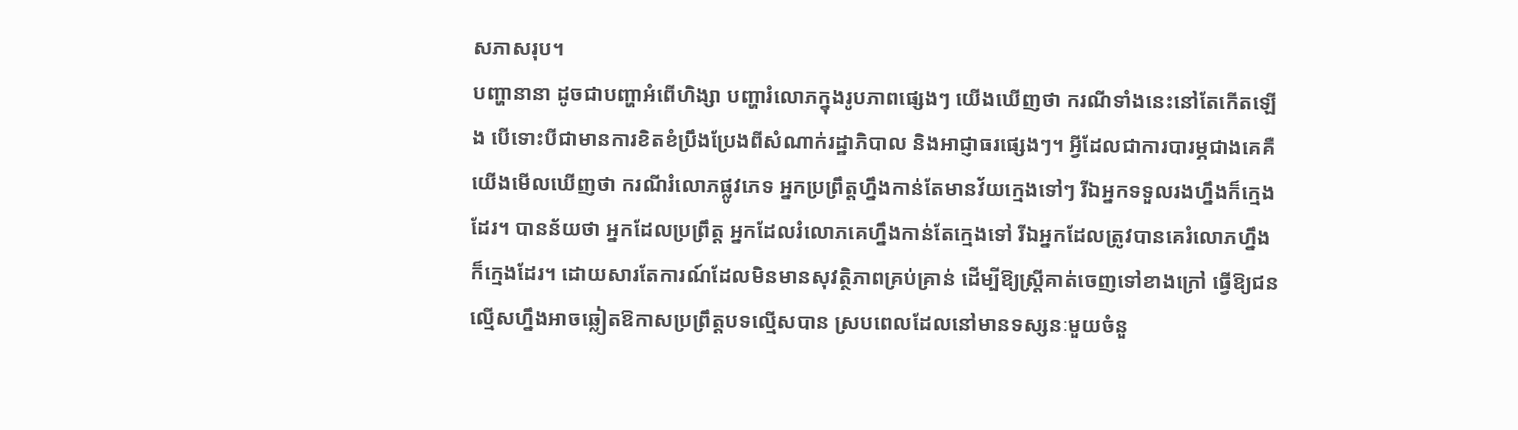សភាសរុប។
បញ្ហានានា ដូចជាបញ្ហាអំពើហិង្សា បញ្ហារំលោភក្នុងរូបភាពផ្សេងៗ យើងឃើញថា ករណីទាំងនេះនៅតែកើតឡើង បើទោះបីជាមានការខិតខំប្រឹងប្រែងពីសំណាក់រដ្ឋាភិបាល និងអាជ្ញាធរផ្សេងៗ។ អ្វីដែលជាការបារម្ភជាងគេគឺយើងមើលឃើញថា ករណីរំលោភផ្លូវភេទ អ្នកប្រព្រឹត្តហ្នឹងកាន់តែមានវ័យក្មេងទៅៗ រីឯអ្នកទទួលរងហ្នឹងក៏ក្មេងដែរ។ បានន័យថា អ្នកដែលប្រព្រឹត្ត អ្នកដែលរំលោភគេហ្នឹងកាន់តែក្មេងទៅ រីឯអ្នកដែលត្រូវបានគេរំលោភហ្នឹងក៏ក្មេងដែរ។ ដោយសារតែការណ៍ដែលមិនមានសុវត្ថិភាពគ្រប់គ្រាន់ ដើម្បីឱ្យស្រ្តីគាត់ចេញទៅខាងក្រៅ ធ្វើឱ្យជនល្មើសហ្នឹងអាចឆ្លៀតឱកាសប្រព្រឹត្តបទល្មើសបាន ស្របពេលដែលនៅមានទស្សនៈមួយចំនួ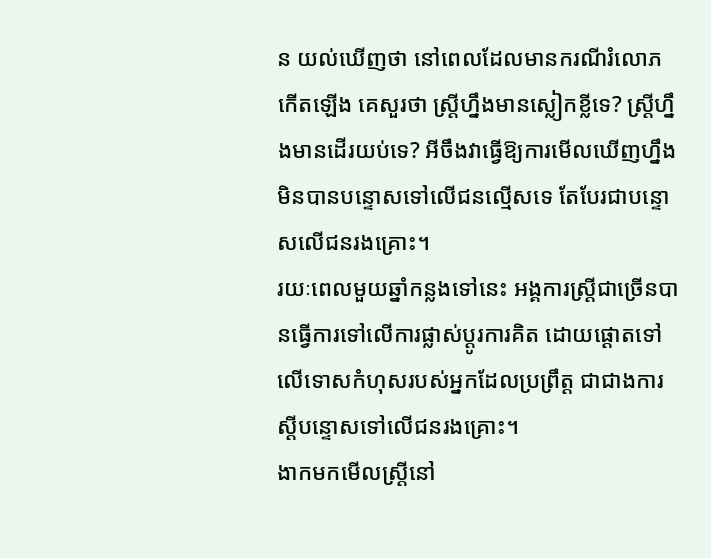ន យល់ឃើញថា នៅពេលដែលមានករណីរំលោភកើតឡើង គេសួរថា ស្ត្រីហ្នឹងមានស្លៀកខ្លីទេ? ស្ត្រីហ្នឹងមានដើរយប់ទេ? អីចឹងវាធ្វើឱ្យការមើលឃើញហ្នឹងមិនបានបន្ទោសទៅលើជនល្មើសទេ តែបែរជាបន្ទោសលើជនរងគ្រោះ។
រយៈពេលមួយឆ្នាំកន្លងទៅនេះ អង្គការស្ត្រីជាច្រើនបានធ្វើការទៅលើការផ្លាស់ប្ដូរការគិត ដោយផ្ដោតទៅលើទោសកំហុសរបស់អ្នកដែលប្រព្រឹត្ត ជាជាងការស្ដីបន្ទោសទៅលើជនរងគ្រោះ។
ងាកមកមើលស្ត្រីនៅ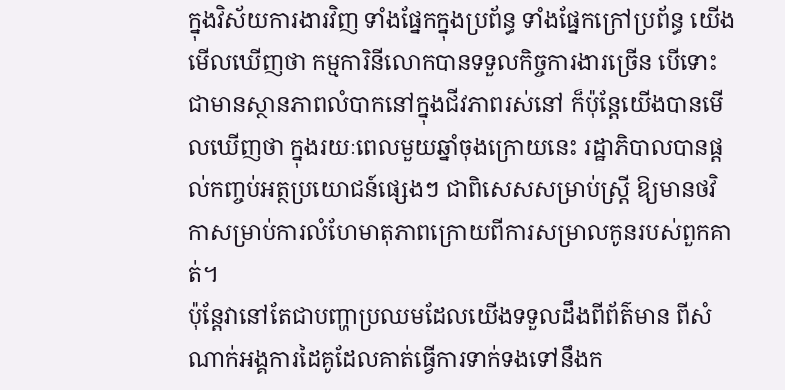ក្នុងវិស័យការងារវិញ ទាំងផ្នែកក្នុងប្រព័ន្ធ ទាំងផ្នែកក្រៅប្រព័ន្ធ យើងមើលឃើញថា កម្មការិនីលោកបានទទួលកិច្ចការងារច្រើន បើទោះជាមានស្ថានភាពលំបាកនៅក្នុងជីវភាពរស់នៅ ក៏ប៉ុន្តែយើងបានមើលឃើញថា ក្នុងរយៈពេលមួយឆ្នាំចុងក្រោយនេះ រដ្ឋាភិបាលបានផ្ដល់កញ្ចប់អត្ថប្រយោជន៍ផ្សេងៗ ជាពិសេសសម្រាប់ស្ដ្រី ឱ្យមានថវិកាសម្រាប់ការលំហែមាតុភាពក្រោយពីការសម្រាលកូនរបស់ពួកគាត់។
ប៉ុន្តែវានៅតែជាបញ្ហាប្រឈមដែលយើងទទួលដឹងពីព័ត៌មាន ពីសំណាក់អង្គការដៃគូដែលគាត់ធ្វើការទាក់ទងទៅនឹងក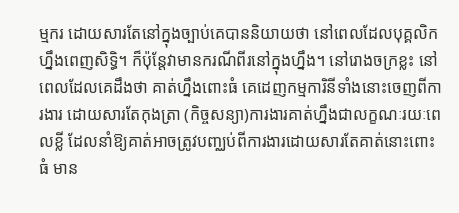ម្មករ ដោយសារតែនៅក្នុងច្បាប់គេបាននិយាយថា នៅពេលដែលបុគ្គលិកហ្នឹងពេញសិទ្ធិ។ ក៏ប៉ុន្តែវាមានករណីពីរនៅក្នុងហ្នឹង។ នៅរោងចក្រខ្លះ នៅពេលដែលគេដឹងថា គាត់ហ្នឹងពោះធំ គេដេញកម្មការិនីទាំងនោះចេញពីការងារ ដោយសារតែកុងត្រា (កិច្ចសន្យា)ការងារគាត់ហ្នឹងជាលក្ខណៈរយៈពេលខ្លី ដែលនាំឱ្យគាត់អាចត្រូវបញ្ឈប់ពីការងារដោយសារតែគាត់នោះពោះធំ មាន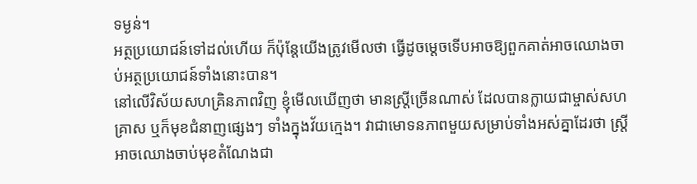ទម្ងន់។
អត្ថប្រយោជន៍ទៅដល់ហើយ ក៏ប៉ុន្តែយើងត្រូវមើលថា ធ្វើដូចម្ដេចទើបអាចឱ្យពួកគាត់អាចឈោងចាប់អត្ថប្រយោជន៍ទាំងនោះបាន។
នៅលើវិស័យសហគ្រិនភាពវិញ ខ្ញុំមើលឃើញថា មានស្ត្រីច្រើនណាស់ ដែលបានក្លាយជាម្ចាស់សហគ្រាស ឬក៏មុខជំនាញផ្សេងៗ ទាំងក្នុងវ័យក្មេង។ វាជាមោទនភាពមួយសម្រាប់ទាំងអស់គ្នាដែរថា ស្ត្រីអាចឈោងចាប់មុខតំណែងជា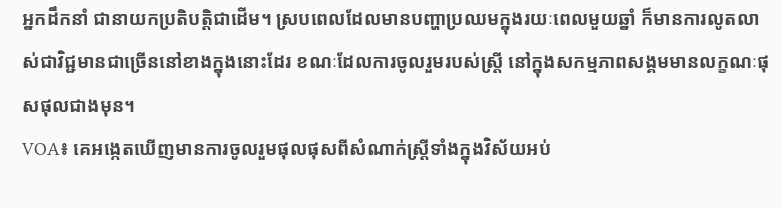អ្នកដឹកនាំ ជានាយកប្រតិបត្តិជាដើម។ ស្របពេលដែលមានបញ្ហាប្រឈមក្នុងរយៈពេលមួយឆ្នាំ ក៏មានការលូតលាស់ជាវិជ្ជមានជាច្រើននៅខាងក្នុងនោះដែរ ខណៈដែលការចូលរួមរបស់ស្ត្រី នៅក្នុងសកម្មភាពសង្គមមានលក្ខណៈផុសផុលជាងមុន។
VOA៖ គេអង្កេតឃើញមានការចូលរួមផុលផុសពីសំណាក់ស្ត្រីទាំងក្នុងវិស័យអប់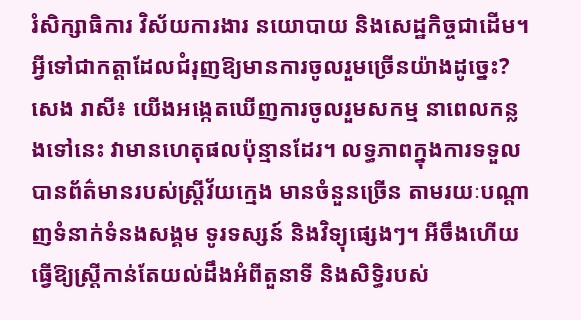រំសិក្សាធិការ វិស័យការងារ នយោបាយ និងសេដ្ឋកិច្ចជាដើម។ អ្វីទៅជាកត្តាដែលជំរុញឱ្យមានការចូលរួមច្រើនយ៉ាងដូច្នេះ?
សេង រាសី៖ យើងអង្កេតឃើញការចូលរួមសកម្ម នាពេលកន្លងទៅនេះ វាមានហេតុផលប៉ុន្មានដែរ។ លទ្ធភាពក្នុងការទទួលបានព័ត៌មានរបស់ស្ត្រីវ័យក្មេង មានចំនួនច្រើន តាមរយៈបណ្ដាញទំនាក់ទំនងសង្គម ទូរទស្សន៍ និងវិទ្យុផ្សេងៗ។ អីចឹងហើយធ្វើឱ្យស្ត្រីកាន់តែយល់ដឹងអំពីតួនាទី និងសិទ្ធិរបស់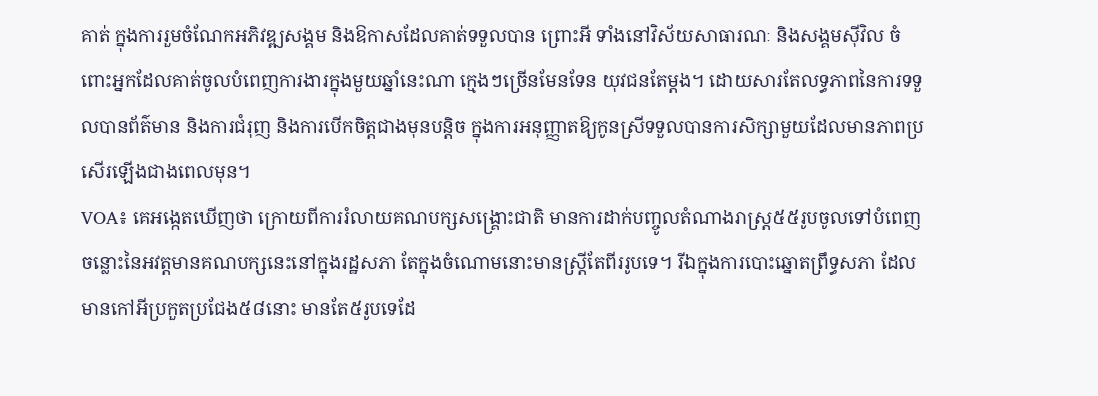គាត់ ក្នុងការរួមចំណែកអភិវឌ្ឍសង្គម និងឱកាសដែលគាត់ទទួលបាន ព្រោះអី ទាំងនៅវិស័យសាធារណៈ និងសង្គមស៊ីវិល ចំពោះអ្នកដែលគាត់ចូលបំពេញការងារក្នុងមួយឆ្នាំនេះណា ក្មេងៗច្រើនមែនទែន យុវជនតែម្ដង។ ដោយសារតែលទ្ធភាពនៃការទទួលបានព័ត៌មាន និងការជំរុញ និងការបើកចិត្តជាងមុនបន្តិច ក្នុងការអនុញ្ញាតឱ្យកូនស្រីទទួលបានការសិក្សាមួយដែលមានភាពប្រសើរឡើងជាងពេលមុន។
VOA៖ គេអង្កេតឃើញថា ក្រោយពីការរំលាយគណបក្សសង្គ្រោះជាតិ មានការដាក់បញ្ចូលតំណាងរាស្ត្រ៥៥រូបចូលទៅបំពេញចន្លោះនៃអវត្តមានគណបក្សនេះនៅក្នុងរដ្ឋសភា តែក្នុងចំណោមនោះមានស្ត្រីតែពីររូបទេ។ រីឯក្នុងការបោះឆ្នោតព្រឹទ្ធសភា ដែលមានកៅអីប្រកួតប្រជែង៥៨នោះ មានតែ៥រូបទេដែ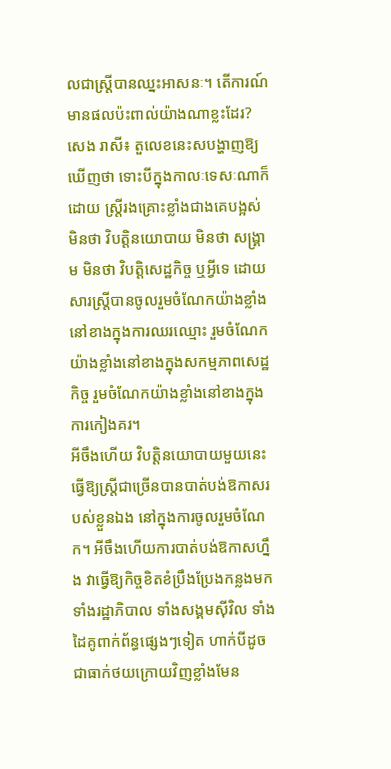លជាស្ត្រីបានឈ្នះអាសនៈ។ តើការណ៍មានផលប៉ះពាល់យ៉ាងណាខ្លះដែរ?
សេង រាសី៖ តួលេខនេះសបង្ហាញឱ្យឃើញថា ទោះបីក្នុងកាលៈទេសៈណាក៏ដោយ ស្ត្រីរងគ្រោះខ្លាំងជាងគេបង្អស់ មិនថា វិបត្តិនយោបាយ មិនថា សង្គ្រាម មិនថា វិបត្តិសេដ្ឋកិច្ច ឬអ្វីទេ ដោយសារស្ត្រីបានចូលរួមចំណែកយ៉ាងខ្លាំងនៅខាងក្នុងការឈរឈ្មោះ រួមចំណែកយ៉ាងខ្លាំងនៅខាងក្នុងសកម្មភាពសេដ្ឋកិច្ច រួមចំណែកយ៉ាងខ្លាំងនៅខាងក្នុងការកៀងគរ។
អីចឹងហើយ វិបត្តិនយោបាយមួយនេះធ្វើឱ្យស្ត្រីជាច្រើនបានបាត់បង់ឱកាសរបស់ខ្លួនឯង នៅក្នុងការចូលរួមចំណែក។ អីចឹងហើយការបាត់បង់ឱកាសហ្នឹង វាធ្វើឱ្យកិច្ចខិតខំប្រឹងប្រែងកន្លងមក ទាំងរដ្ឋាភិបាល ទាំងសង្គមស៊ីវិល ទាំងដៃគូពាក់ព័ន្ធផ្សេងៗទៀត ហាក់បីដូចជាធាក់ថយក្រោយវិញខ្លាំងមែន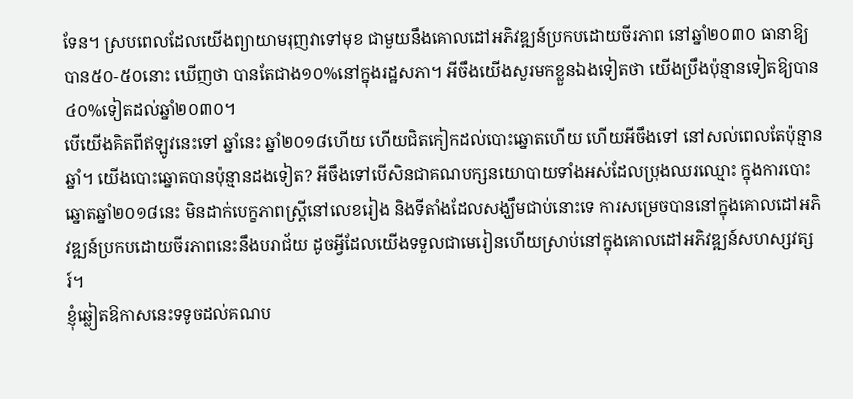ទែន។ ស្របពេលដែលយើងព្យាយាមរុញវាទៅមុខ ជាមួយនឹងគោលដៅអភិវឌ្ឍន៍ប្រកបដោយចីរភាព នៅឆ្នាំ២០៣០ ធានាឱ្យបាន៥០-៥០នោះ ឃើញថា បានតែជាង១០%នៅក្នុងរដ្ឋសភា។ អីចឹងយើងសួរមកខ្លួនឯងទៀតថា យើងប្រឹងប៉ុន្មានទៀតឱ្យបាន៤០%ទៀតដល់ឆ្នាំ២០៣០។
បើយើងគិតពីឥឡូវនេះទៅ ឆ្នាំនេះ ឆ្នាំ២០១៨ហើយ ហើយជិតកៀកដល់បោះឆ្នោតហើយ ហើយអីចឹងទៅ នៅសល់ពេលតែប៉ុន្មានឆ្នាំ។ យើងបោះឆ្នោតបានប៉ុន្មានដងទៀត? អីចឹងទៅបើសិនជាគណបក្សនយោបាយទាំងអស់ដែលប្រុងឈរឈ្មោះ ក្នុងការបោះឆ្នោតឆ្នាំ២០១៨នេះ មិនដាក់បេក្ខភាពស្ត្រីនៅលេខរៀង និងទីតាំងដែលសង្ឃឹមជាប់នោះទេ ការសម្រេចបាននៅក្នុងគោលដៅអភិវឌ្ឍន៍ប្រកបដោយចីរភាពនេះនឹងបរាជ័យ ដូចអ្វីដែលយើងទទួលជាមេរៀនហើយស្រាប់នៅក្នុងគោលដៅអភិវឌ្ឍន៍សហស្សវត្សរ៍។
ខ្ញុំឆ្លៀតឱកាសនេះទទូចដល់គណប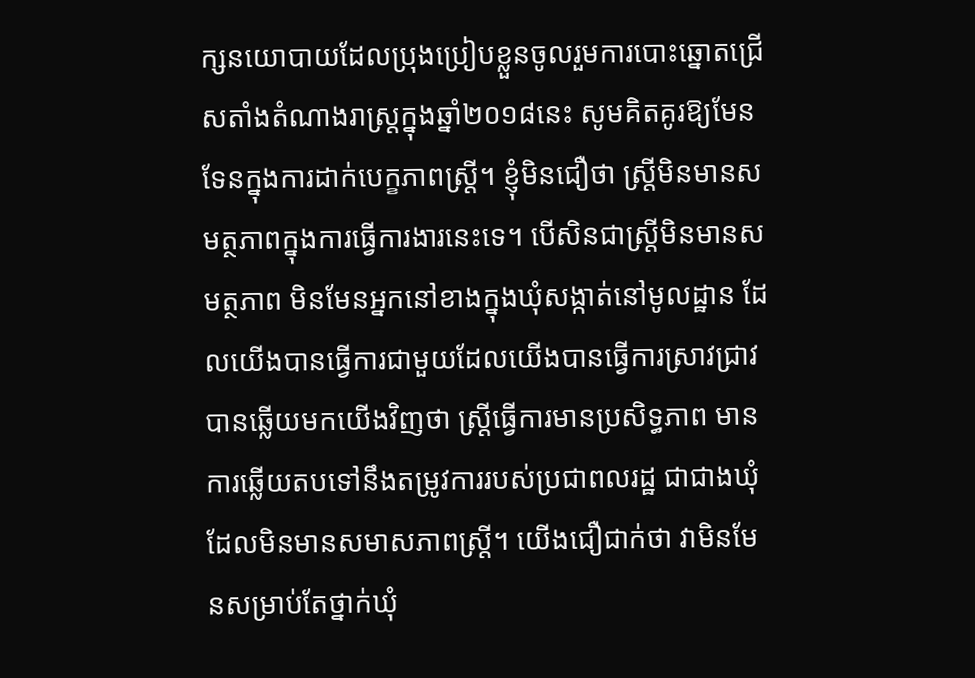ក្សនយោបាយដែលប្រុងប្រៀបខ្លួនចូលរួមការបោះឆ្នោតជ្រើសតាំងតំណាងរាស្ត្រក្នុងឆ្នាំ២០១៨នេះ សូមគិតគូរឱ្យមែនទែនក្នុងការដាក់បេក្ខភាពស្ត្រី។ ខ្ញុំមិនជឿថា ស្ត្រីមិនមានសមត្ថភាពក្នុងការធ្វើការងារនេះទេ។ បើសិនជាស្ត្រីមិនមានសមត្ថភាព មិនមែនអ្នកនៅខាងក្នុងឃុំសង្កាត់នៅមូលដ្ឋាន ដែលយើងបានធ្វើការជាមួយដែលយើងបានធ្វើការស្រាវជ្រាវ បានឆ្លើយមកយើងវិញថា ស្ត្រីធ្វើការមានប្រសិទ្ធភាព មានការឆ្លើយតបទៅនឹងតម្រូវការរបស់ប្រជាពលរដ្ឋ ជាជាងឃុំដែលមិនមានសមាសភាពស្ត្រី។ យើងជឿជាក់ថា វាមិនមែនសម្រាប់តែថ្នាក់ឃុំ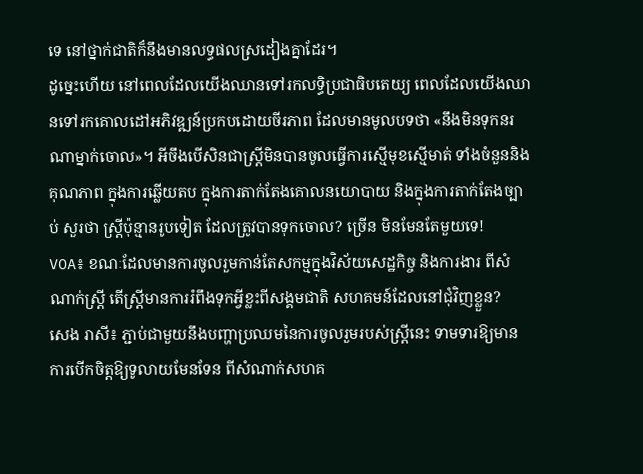ទេ នៅថ្នាក់ជាតិក៏នឹងមានលទ្ធផលស្រដៀងគ្នាដែរ។
ដូច្នេះហើយ នៅពេលដែលយើងឈានទៅរកលទ្ធិប្រជាធិបតេយ្យ ពេលដែលយើងឈានទៅរកគោលដៅអភិវឌ្ឍន៍ប្រកបដោយចីរភាព ដែលមានមូលបទថា «នឹងមិនទុកនរណាម្នាក់ចោល»។ អីចឹងបើសិនជាស្ត្រីមិនបានចូលធ្វើការស្មើមុខស្មើមាត់ ទាំងចំនួននិងគុណភាព ក្នុងការឆ្លើយតប ក្នុងការតាក់តែងគោលនយោបាយ និងក្នុងការតាក់តែងច្បាប់ សួរថា ស្ត្រីប៉ុន្មានរូបទៀត ដែលត្រូវបានទុកចោល? ច្រើន មិនមែនតែមួយទេ!
VOA៖ ខណៈដែលមានការចូលរួមកាន់តែសកម្មក្នុងវិស័យសេដ្ឋកិច្ច និងការងារ ពីសំណាក់ស្ត្រី តើស្ត្រីមានការរំពឹងទុកអ្វីខ្លះពីសង្គមជាតិ សហគមន៍ដែលនៅជុំវិញខ្លួន?
សេង រាសី៖ ភ្ជាប់ជាមួយនឹងបញ្ហាប្រឈមនៃការចូលរួមរបស់ស្ត្រីនេះ ទាមទារឱ្យមានការបើកចិត្តឱ្យទូលាយមែនទែន ពីសំណាក់សហគ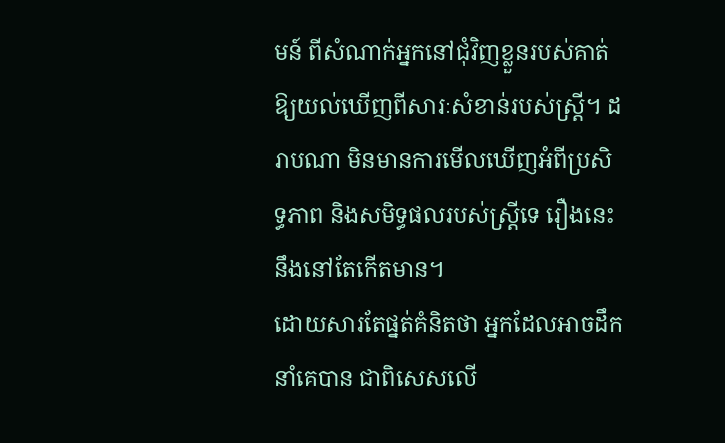មន៍ ពីសំណាក់អ្នកនៅជុំវិញខ្លួនរបស់គាត់ ឱ្យយល់ឃើញពីសារៈសំខាន់របស់ស្ត្រី។ ដរាបណា មិនមានការមើលឃើញអំពីប្រសិទ្ធភាព និងសមិទ្ធផលរបស់ស្ត្រីទេ រឿងនេះនឹងនៅតែកើតមាន។
ដោយសារតែផ្នត់គំនិតថា អ្នកដែលអាចដឹកនាំគេបាន ជាពិសេសលើ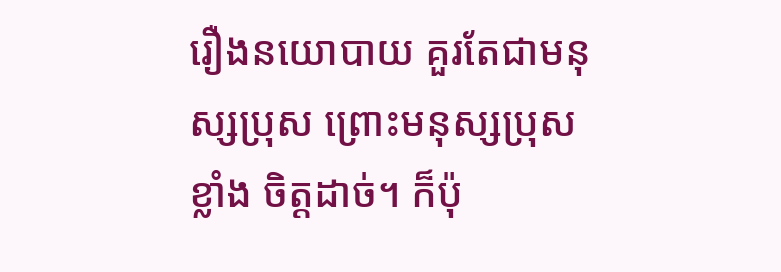រឿងនយោបាយ គួរតែជាមនុស្សប្រុស ព្រោះមនុស្សប្រុសខ្លាំង ចិត្ដដាច់។ ក៏ប៉ុ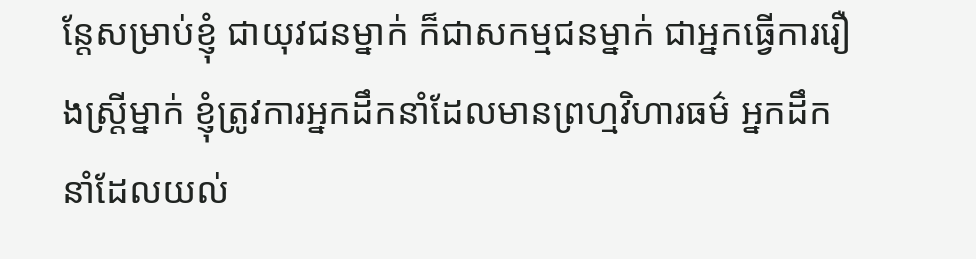ន្តែសម្រាប់ខ្ញុំ ជាយុវជនម្នាក់ ក៏ជាសកម្មជនម្នាក់ ជាអ្នកធ្វើការរឿងស្ត្រីម្នាក់ ខ្ញុំត្រូវការអ្នកដឹកនាំដែលមានព្រហ្មវិហារធម៌ អ្នកដឹកនាំដែលយល់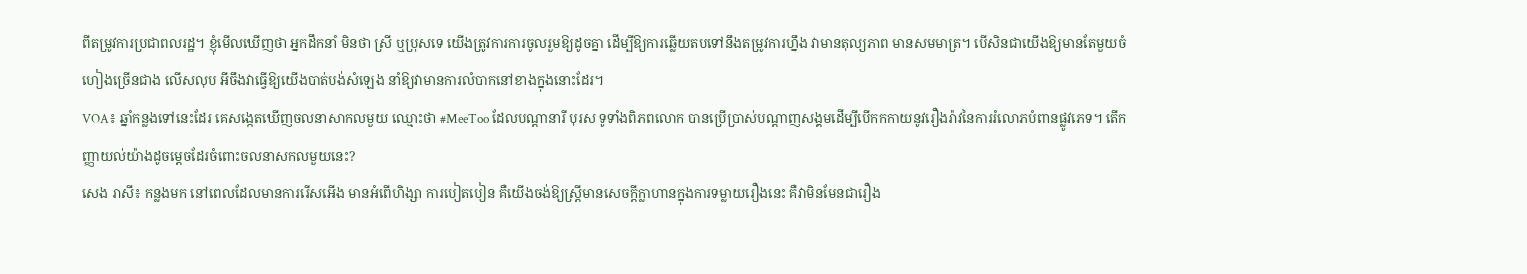ពីតម្រូវការប្រជាពលរដ្ឋ។ ខ្ញុំមើលឃើញថា អ្នកដឹកនាំ មិនថា ស្រី ឬប្រុសទេ យើងត្រូវការការចូលរួមឱ្យដូចគ្នា ដើម្បីឱ្យការឆ្លើយតបទៅនឹងតម្រូវការហ្នឹង វាមានតុល្យភាព មានសមមាត្រ។ បើសិនជាយើងឱ្យមានតែមួយចំហៀងច្រើនជាង លើសលុប អីចឹងវាធ្វើឱ្យយើងបាត់បង់សំឡេង នាំឱ្យវាមានការលំបាកនៅខាងក្នុងនោះដែរ។
VOA៖ ឆ្នាំកន្លងទៅនេះដែរ គេសង្កេតឃើញចលនាសាកលមួយ ឈ្មោះថា #MeeToo ដែលបណ្ដានារី បុរស ទូទាំងពិភពលោក បានប្រើប្រាស់បណ្ដាញសង្គមដើម្បីបើកកកាយនូវរឿងរ៉ាវនៃការរំលោភបំពានផ្លូវភេទ។ តើកញ្ញាយល់យ៉ាងដូចម្ដេចដែរចំពោះចលនាសកលមួយនេះ?
សេង រាសី៖ កន្លងមក នៅពេលដែលមានការរើសអើង មានអំពើហិង្សា ការបៀតបៀន គឺយើងចង់ឱ្យស្ត្រីមានសេចក្តីក្លាហានក្នុងការទម្លាយរឿងនេះ គឺវាមិនមែនជារឿង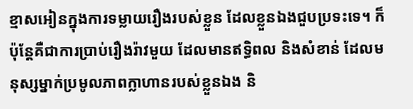ខ្មាសអៀនក្នុងការទម្លាយរឿងរបស់ខ្លួន ដែលខ្លួនឯងជួបប្រទះទេ។ ក៏ប៉ុន្តែគឺជាការប្រាប់រឿងរ៉ាវមួយ ដែលមានឥទ្ធិពល និងសំខាន់ ដែលមនុស្សម្នាក់ប្រមូលភាពក្លាហានរបស់ខ្លួនឯង និ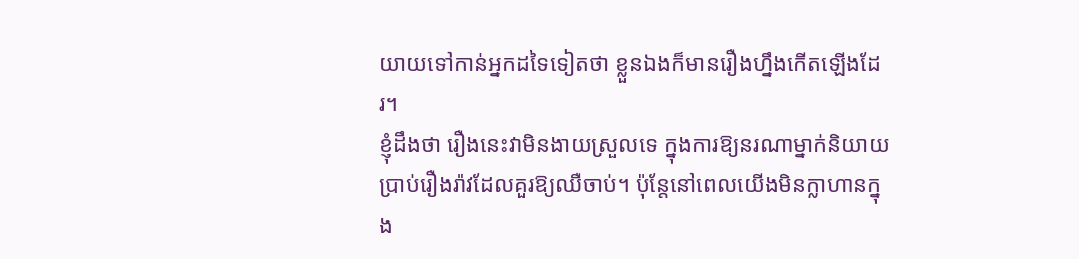យាយទៅកាន់អ្នកដទៃទៀតថា ខ្លួនឯងក៏មានរឿងហ្នឹងកើតឡើងដែរ។
ខ្ញុំដឹងថា រឿងនេះវាមិនងាយស្រួលទេ ក្នុងការឱ្យនរណាម្នាក់និយាយប្រាប់រឿងរ៉ាវដែលគួរឱ្យឈឺចាប់។ ប៉ុន្តែនៅពេលយើងមិនក្លាហានក្នុង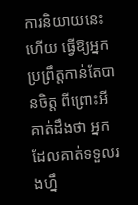ការនិយាយនេះហើយ ធ្វើឱ្យអ្នកប្រព្រឹត្តកាន់តែបានចិត្ត ពីព្រោះអី គាត់ដឹងថា អ្នកដែលគាត់ទទួលរងហ្នឹ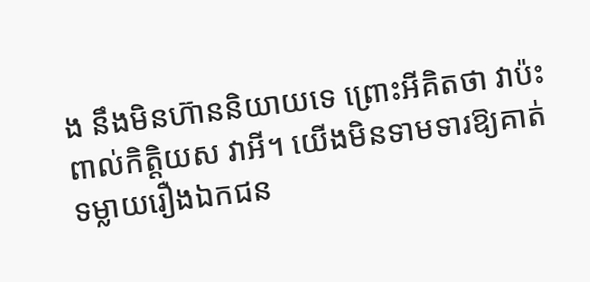ង នឹងមិនហ៊ាននិយាយទេ ព្រោះអីគិតថា វាប៉ះពាល់កិត្តិយស វាអី។ យើងមិនទាមទារឱ្យគាត់ទម្លាយរឿងឯកជន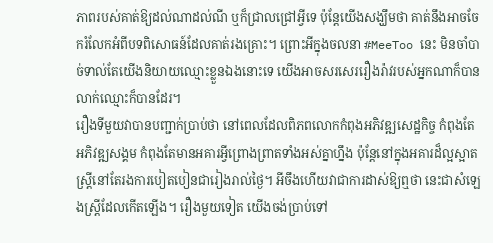ភាពរបស់គាត់ឱ្យដល់ណាដល់ណី ឬក៏ជ្រាលជ្រៅអ្វីទេ ប៉ុន្តែយើងសង្ឃឹមថា គាត់នឹងអាចចែករំលែកអំពីបទពិសោធន៍ដែលគាត់រងគ្រោះ។ ព្រោះអីក្នុងចលនា #MeeToo នេះ មិនចាំបាច់ទាល់តែយើងនិយាយឈ្មោះខ្លួនឯងនោះទេ យើងអាចសរសេររឿងរ៉ាវរបស់អ្នកណាក៏បាន លាក់ឈ្មោះក៏បានដែរ។
រឿងទីមួយវាបានបញ្ជាក់ប្រាប់ថា នៅពេលដែលពិភពលោកកំពុងអភិវឌ្ឍសេដ្ឋកិច្ច កំពុងតែអភិវឌ្ឍសង្គម កំពុងតែមានអគារអ្វីព្រោងព្រាតទាំងអស់គ្នាហ្នឹង ប៉ុន្តែនៅក្នុងអគារដ៏ល្អស្អាត ស្ត្រីនៅតែរងការបៀតបៀនជារៀងរាល់ថ្ងៃ។ អីចឹងហើយវាជាការដាស់ឱ្យឮថា នេះជាសំឡេងស្ត្រីដែលកើតឡើង។ រឿងមួយទៀត យើងចង់ប្រាប់ទៅ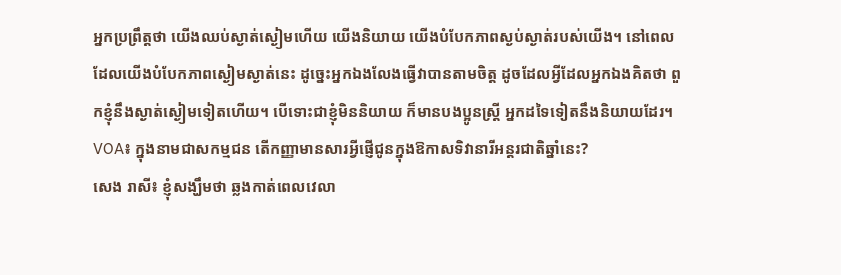អ្នកប្រព្រឹត្តថា យើងឈប់ស្ងាត់ស្ងៀមហើយ យើងនិយាយ យើងបំបែកភាពស្ងប់ស្ងាត់របស់យើង។ នៅពេលដែលយើងបំបែកភាពស្ងៀមស្ងាត់នេះ ដូច្នេះអ្នកឯងលែងធ្វើវាបានតាមចិត្ត ដូចដែលអ្វីដែលអ្នកឯងគិតថា ពួកខ្ញុំនឹងស្ងាត់ស្ងៀមទៀតហើយ។ បើទោះជាខ្ញុំមិននិយាយ ក៏មានបងប្អូនស្ត្រី អ្នកដទៃទៀតនឹងនិយាយដែរ។
VOA៖ ក្នុងនាមជាសកម្មជន តើកញ្ញាមានសារអ្វីផ្ញើជូនក្នុងឱកាសទិវានារីអន្តរជាតិឆ្នាំនេះ?
សេង រាសី៖ ខ្ញុំសង្ឃឹមថា ឆ្លងកាត់ពេលវេលា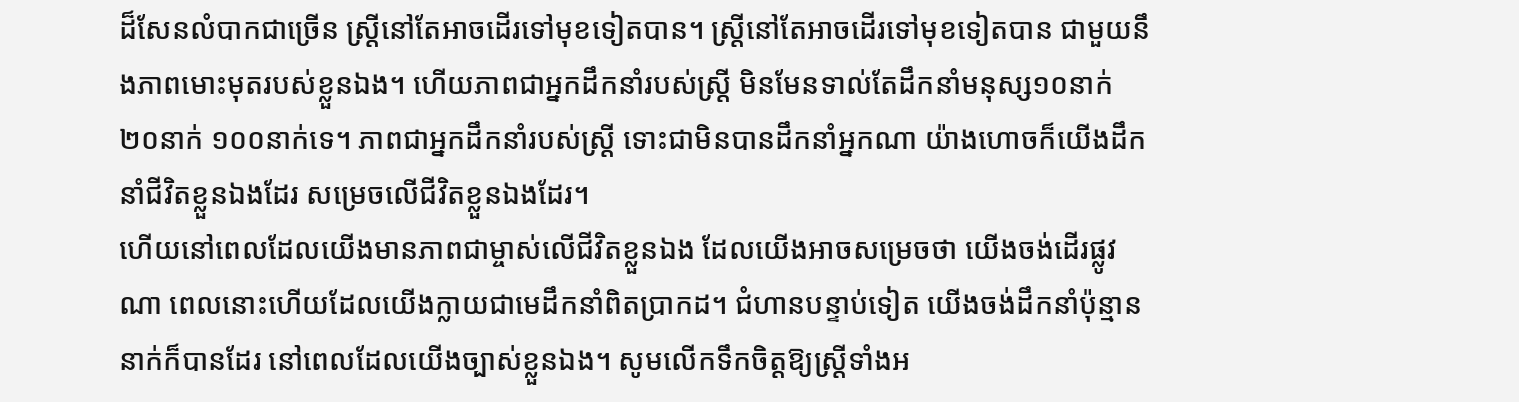ដ៏សែនលំបាកជាច្រើន ស្ត្រីនៅតែអាចដើរទៅមុខទៀតបាន។ ស្ត្រីនៅតែអាចដើរទៅមុខទៀតបាន ជាមួយនឹងភាពមោះមុតរបស់ខ្លួនឯង។ ហើយភាពជាអ្នកដឹកនាំរបស់ស្ត្រី មិនមែនទាល់តែដឹកនាំមនុស្ស១០នាក់ ២០នាក់ ១០០នាក់ទេ។ ភាពជាអ្នកដឹកនាំរបស់ស្ត្រី ទោះជាមិនបានដឹកនាំអ្នកណា យ៉ាងហោចក៏យើងដឹកនាំជីវិតខ្លួនឯងដែរ សម្រេចលើជីវិតខ្លួនឯងដែរ។
ហើយនៅពេលដែលយើងមានភាពជាម្ចាស់លើជីវិតខ្លួនឯង ដែលយើងអាចសម្រេចថា យើងចង់ដើរផ្លូវណា ពេលនោះហើយដែលយើងក្លាយជាមេដឹកនាំពិតប្រាកដ។ ជំហានបន្ទាប់ទៀត យើងចង់ដឹកនាំប៉ុន្មាននាក់ក៏បានដែរ នៅពេលដែលយើងច្បាស់ខ្លួនឯង។ សូមលើកទឹកចិត្តឱ្យស្ត្រីទាំងអ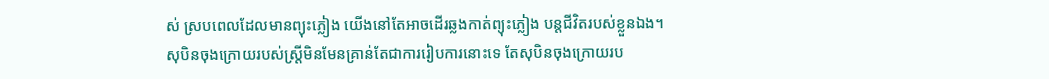ស់ ស្របពេលដែលមានព្យុះភ្លៀង យើងនៅតែអាចដើរឆ្លងកាត់ព្យុះភ្លៀង បន្តជីវិតរបស់ខ្លួនឯង។
សុបិនចុងក្រោយរបស់ស្ត្រីមិនមែនគ្រាន់តែជាការរៀបការនោះទេ តែសុបិនចុងក្រោយរប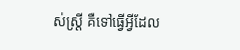ស់ស្ត្រី គឺទៅធ្វើអ្វីដែល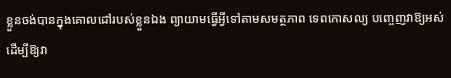ខ្លួនចង់បានក្នុងគោលដៅរបស់ខ្លួនឯង ព្យាយាមធ្វើអ្វីទៅតាមសមត្ថភាព ទេពកោសល្យ បញ្ចេញវាឱ្យអស់ ដើម្បីឱ្យវា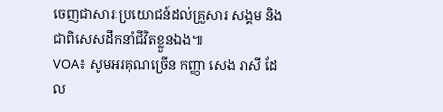ចេញជាសារៈប្រយោជន៍ដល់គ្រួសារ សង្គម និងជាពិសេសដឹកនាំជីវិតខ្លួនឯង៕
VOA៖ សូមអរគុណច្រើន កញ្ញា សេង រាសី ដែល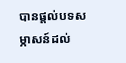បានផ្តល់បទសម្ភាសន៍ដល់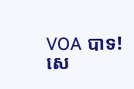VOA បាទ!
សេ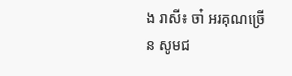ង រាសី៖ ចា៎ អរគុណច្រើន សូមជ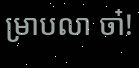ម្រាបលា ចា៎!